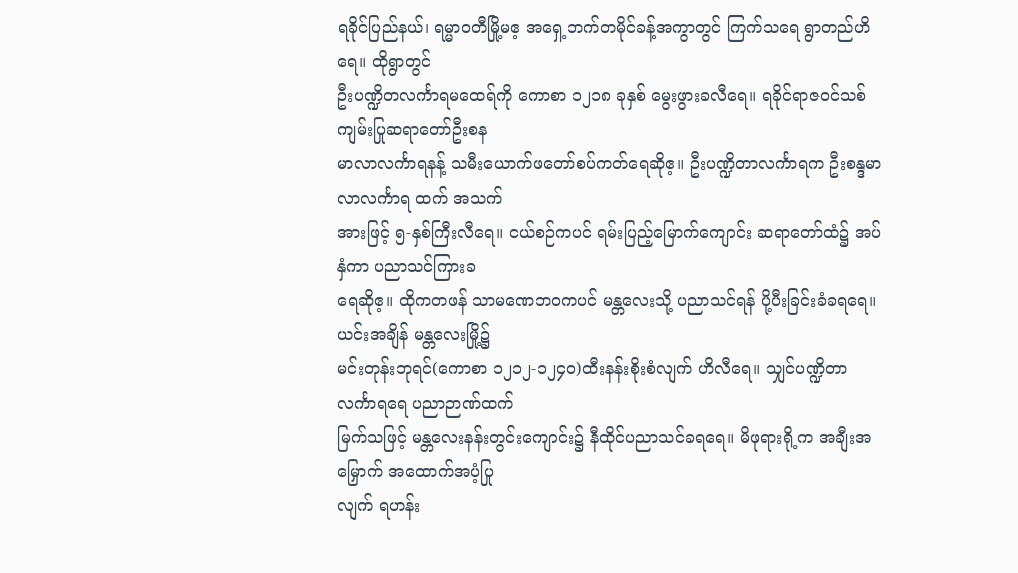ရခိုင်ပြည်နယ်၊ ရမ္မာဝတီမြို့မဧ့ အရှေ့ဘက်တမိုင်ခန့်အကွာတွင် ကြက်သရေ ရွာတည်ဟိရေ။ ထိုရွာတွင်
ဦးပဏ္ဍိတလင်္ကာရမထေရ်ကို ကောစာ ၁၂၁၈ ခုနှစ် မွေးဖွားခလီရေ။ ရခိုင်ရာဇဝင်သစ်ကျမ်းပြုဆရာတော်ဦးစန
မာလာလင်္ကာရနန့် သမီးယောက်ဖတော်စပ်ကတ်ရေဆိုဧ့။ ဦးပဏ္ဍိတာလင်္ကာရက ဦးစန္ဒမာလာလင်္ကာရ ထက် အသက်
အားဖြင့် ၅-နှစ်ကြီးလီရေ။ ငယ်စဉ်ကပင် ရမ်းပြည့်မြောက်ကျောင်း ဆရာတော်ထံ၌ အပ်နှံကာ ပညာသင်ကြားခ
ရေဆိုဧ့။ ထိုကတဖန် သာမဏေဘဝကပင် မန္တလေးသို့ ပညာသင်ရန် ပို့ပီးခြင်းခံခရရေ။ ယင်းအချိန် မန္တလေးမြို့၌
မင်းတုန်းဘုရင်(ကောစာ ၁၂၁၂-၁၂၄၀)ထီးနန်းစိုးစံလျက် ဟိလီရေ။ သျှင်ပဏ္ဍိတာ လင်္ကာရရေ ပညာဉာဏ်ထက်
မြက်သဖြင့် မန္တလေးနန်းတွင်းကျောင်း၌ နီထိုင်ပညာသင်ခရရေ။ မိဖုရားရို့က အချီးအမြှောက် အထောက်အပံ့ပြု
လျက် ရဟန်း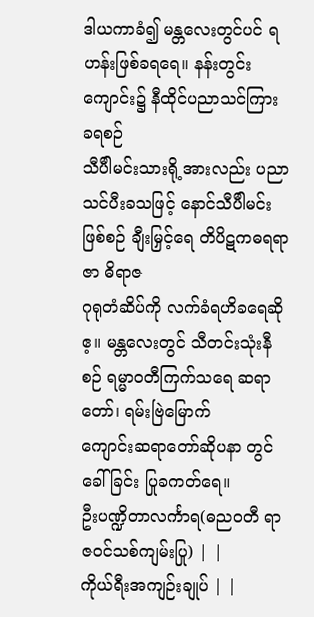ဒါယကာခံ၍ မန္တလေးတွင်ပင် ရဟန်းဖြစ်ခရရေ။ နန်းတွင်းကျောင်း၌ နီထိုင်ပညာသင်ကြား ခရစဉ်
သီပီါမင်းသားရို့အားလည်း ပညာသင်ပီးခသဖြင့် နောင်သီပီါမင်းဖြစ်စဉ် ချီးမြှင့်ရေ တိပိဋကဓရရာဇာ ဓိရာဇ
ဂုရုတံဆိပ်ကို လက်ခံရဟိခရေဆိုဧ့။ မန္တလေးတွင် သီတင်းသုံးနီစဉ် ရမ္မာဝတီကြက်သရေ ဆရာတော်၊ ရမ်းဗြဲမြောက်
ကျောင်းဆရာတော်ဆိုပနာ တွင်ခေါ်ခြင်း ပြုခကတ်ရေ။
ဦးပဏ္ဍိတာလင်္ကာရ(ဓညဝတီ ရာဇဝင်သစ်ကျမ်းပြု) | |
ကိုယ်ရီးအကျဉ်းချုပ် | |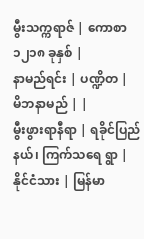မွီးသက္ကရာဇ် | ကောစာ ၁၂၁၈ ခုနှစ် |
နာမည်ရင်း | ပဏ္ဍိတ |
မိဘနာမည် | |
မွီးဖွားရာနီရာ | ရခိုင်ပြည်နယ်၊ ကြက်သရေ ရွာ |
နိုင်ငံသား | မြန်မာ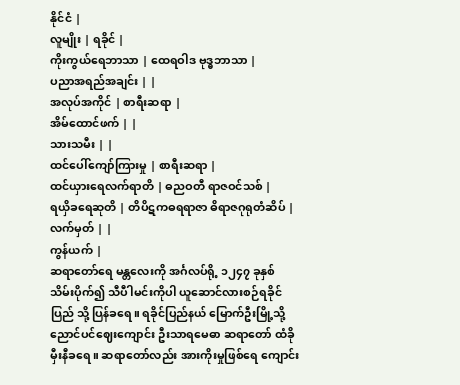နိုင်ငံ |
လူမျိုး | ရခိုင် |
ကိုးကွယ်ရေဘာသာ | ထေရဝါဒ ဗုဒ္ဓဘာသာ |
ပညာအရည်အချင်း | |
အလုပ်အကိုင် | စာရီးဆရာ |
အိမ်ထောင်ဖက် | |
သားသမီး | |
ထင်ပေါ်ကျော်ကြားမှု | စာရီးဆရာ |
ထင်ယှားရေလက်ရာတိ | ဓညဝတီ ရာဇဝင်သစ် |
ရယှိခရေဆုတိ | တိပိဋကဓရရာဇာ ဓိရာဇဂုရုတံဆိပ် |
လက်မှတ် | |
ကွန်ယက် |
ဆရာတော်ရေ မန္တလေးကို အင်္ဂလပ်ရို့ ၁၂၄၇ ခုနှစ် သိမ်းပိုက်၍ သီပီါမင်းကိုပါ ယူဆောင်လားစဉ်ရခိုင်ပြည် သို့ ပြန်ခရေ။ ရခိုင်ပြည်နယ် မြောက်ဦးမြို့သို့ ညောင်ပင်ဈေးကျောင်း ဦးသာရမေဓာ ဆရာတော် ထံခိုမှီးနီခရေ။ ဆရာတော်လည်း အားကိုးမှုဖြစ်ရေ ကျောင်း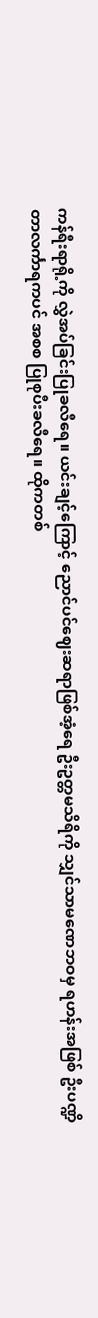ကန်ရီးရာရို့ကို လွှဲအပ်ခြင်းပြုခလီရေ။ ယင်းချင့်ကြောင့် ညောင်ပင်ဈေးဆရာဖြစ်အံ့ရေ ဦးဥတ္တမသိရိကို သျှင်သာမဏေဘဝမှ ရဟန်းအဖြစ် ဦးပဏ္ဍိတာလင်္ကာရကပင် အစစ ပြုစုပီးခလီရေ။ ထိုကတစ်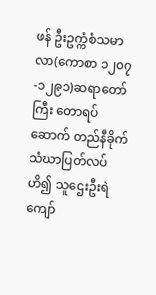ဖန် ဦးဥက္ကံစံသမာလာ(ကောစာ ၁၂၀၇-၁၂၉၁)ဆရာတော်ကြီး တောရပ်ဆောက် တည်နီခိုက် သံဃာပြတ်လပ်ဟိ၍ သူဌေးဦးရဲကျော်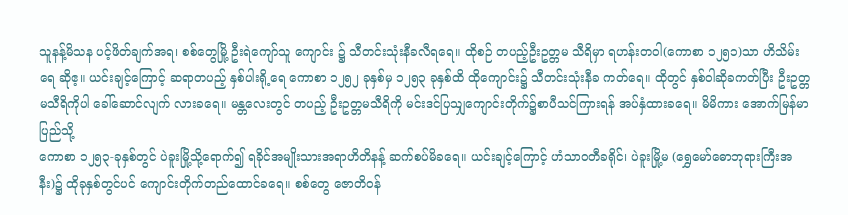သူနန့်မိသန ပင့်ဖိတ်ချက်အရ၊ စစ်တွေမြို့ ဦးရဲကျော်သူ ကျောင်း ၌ သီတင်းသုံးနီခလီရရေ။ ထိုစဉ် တပည့်ဦးဥတ္တမ သီရိမှာ ရဟန်းတဝါ(ကောစာ ၁၂၅၁)သာ ဟိသိမ်းရေ ဆိုဧ့။ ယင်းချင့်ကြောင့် ဆရာတပည့် နှစ်ပါးရို့ရေ ကောစာ ၁၂၅၂ ခုနှစ်မှ ၁၂၅၃ ခုနှစ်ထိ ထိုကျောင်း၌ သီတင်းသုံးနီခ ကတ်ရေ။ ထိုတွင် နှစ်ဝါဆိုခကတ်ပြီး ဦးဥတ္တမသီရိကိုပါ ခေါ်ဆောင်လျက် လားခရေ။ မန္တလေးတွင် တပည့် ဦးဥတ္တမသီရိကို မင်းဒင်ပြသျှကျောင်းတိုက်၌စာပီသင်ကြားရန် အပ်နှံထားခရေ။ မိမိကား အောက်မြန်မာ ပြည်သို့
ကောစာ ၁၂၅၃-ခုနှစ်တွင် ပဲခူးမြို့သို့ရောက်၍ ရခိုင်အမျိုးသားအရာဟိတိနန့် ဆက်စပ်မိခရေ။ ယင်းချင့်ကြောင့် ဟံသာဝတီခရိုင်၊ ပဲခူးမြို့မ (ရွှေမော်ဓောဘုရားကြီးအနီး)၌ ထိုခုနှစ်တွင်ပင် ကျောင်းတိုက်တည်ထောင်ခရေ။ စစ်တွေ ဇောတိဝန်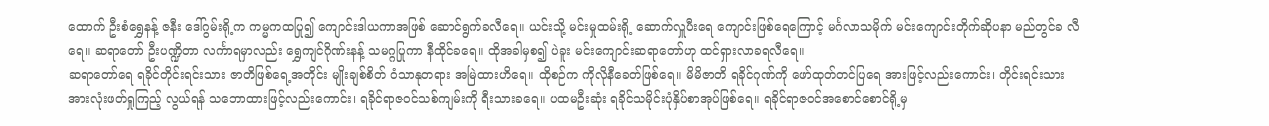ထောက် ဦးစံရွှေနန့် ဇနီး ဒေါ်ဂွမ်းရို့က ကမ္မကထပြု၍ ကျောင်းဒါယကာအဖြစ် ဆောင်ရွက်ခလီရေ။ ယင်းသို့ မင်းမှုထမ်းရို့ ဆောက်လှူပီးရေ ကျောင်းဖြစ်ရေကြောင့် မင်္ဂလာသမိုက် မင်းကျောင်းတိုက်ဆိုပနာ မည်တွင်ခ လီရေ။ ဆရာတော် ဦးပဏ္ဍိတာ လင်္ကာရမှာလည်း ရွှေကျင်ဂိုဏ်းနန့် သမဂ္ဂပြုကာ နီထိုင်ခရေ။ ထိုအခါမှစ၍ ပဲခူး မင်းကျောင်းဆရာတော်ဟု ထင်ရှားလာခရလီရေ။
ဆရာတော်ရေ ရခိုင်တိုင်းရင်းသား ဇာတိဖြစ်ရေ့အတိုင်း မျိုးချစ်စိတ် ဝံသာနုတရား အမြဲထားဟိရေ။ ထိုစဉ်က ကိုလိုနီခေတ်ဖြစ်ရေ။ မိမိဇာတိ ရခိုင်ဂုဏ်ကို ဖော်ထုတ်တင်ပြရေ အားဖြင့်လည်းကောင်း၊ တိုင်းရင်းသား အားလုံးဖတ်ရှုကြည့် လွယ်ရန် သဘောထားဖြင့်လည်းကောင်း၊ ရခိုင်ရာဇဝင်သစ်ကျမ်းကို ရီးသားခရေ။ ပထမဦးဆုံး ရခိုင်သမိုင်းပုံနှိပ်စာအုပ်ဖြစ်ရေ။ ရခိုင်ရာဇဝင်အစောင်စောင်ရို့မှ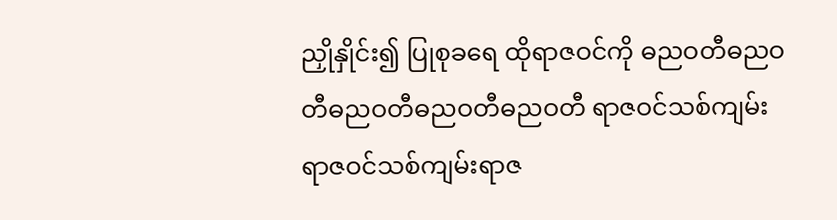ညှိုနှိုင်း၍ ပြုစုခရေ ထိုရာဇဝင်ကို ဓညဝတီဓညဝတီဓညဝတီဓညဝတီဓညဝတီ ရာဇဝင်သစ်ကျမ်းရာဇဝင်သစ်ကျမ်းရာဇ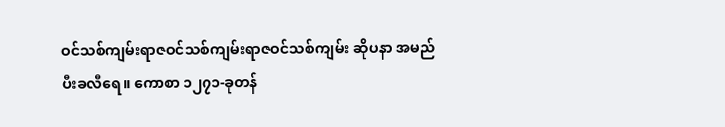ဝင်သစ်ကျမ်းရာဇဝင်သစ်ကျမ်းရာဇဝင်သစ်ကျမ်း ဆိုပနာ အမည်ပီးခလီရေ။ ကောစာ ၁၂၇၁-ခုတန်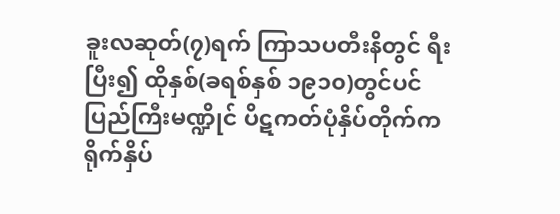ခူးလဆုတ်(၇)ရက် ကြာသပတီးနိတွင် ရီးပြီး၍ ထိုနှစ်(ခရစ်နှစ် ၁၉၁၀)တွင်ပင် ပြည်ကြီးမဏ္ဍိုင် ပိဋကတ်ပုံနှိပ်တိုက်က ရိုက်နှိပ်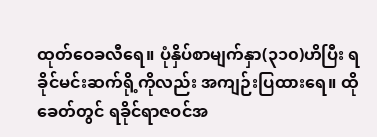ထုတ်ဝေခလီရေ။ ပုံနှိပ်စာမျက်နှာ(၃၁၀)ဟိပြီး ရခိုင်မင်းဆက်ရို့ကိုလည်း အကျဉ်းပြထားရေ။ ထိုခေတ်တွင် ရခိုင်ရာဇဝင်အ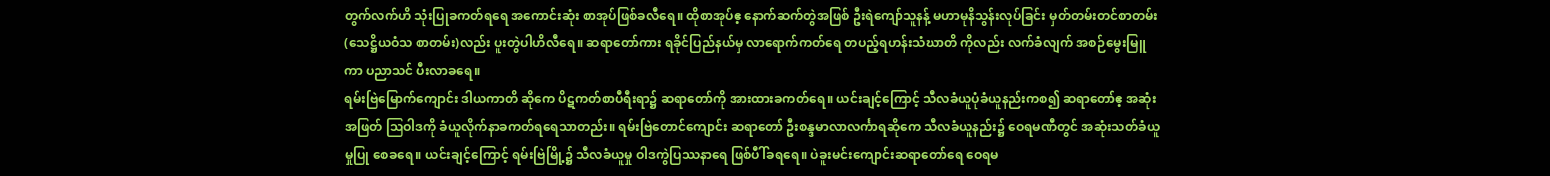တွက်လက်ဟိ သုံးပြုခကတ်ရရေ အကောင်းဆုံး စာအုပ်ဖြစ်ခလီရေ။ ထိုစာအုပ်ဧ့ နောက်ဆက်တွဲအဖြစ် ဦးရဲကျော်သူနန့် မဟာမုနိသွန်းလုပ်ခြင်း မှတ်တမ်းတင်စာတမ်း (သေဋ္ဌိယဝံသ စာတမ်း)လည်း ပူးတွဲပါဟိလီရေ။ ဆရာတော်ကား ရခိုင်ပြည်နယ်မှ လာရောက်ကတ်ရေ တပည့်ရဟန်းသံဃာတိ ကိုလည်း လက်ခံလျက် အစဉ်မွေးမြူကာ ပညာသင် ပီးလာခရေ။
ရမ်းဗြဲမြောက်ကျောင်း ဒါယကာတိ ဆိုကေ ပိဋကတ်စာပီရီးရာ၌ ဆရာတော်ကို အားထားခကတ်ရေ။ ယင်းချင့်ကြောင့် သီလခံယူပုံခံယူနည်းကစ၍ ဆရာတော်ဧ့ အဆုံးအဖြတ် ဩဝါဒကို ခံယူလိုက်နာခကတ်ရရေသာတည်း။ ရမ်းဗြဲတောင်ကျောင်း ဆရာတော် ဦးစန္ဒမာလာလင်္ကာရဆိုကေ သီလခံယူနည်း၌ ဝေရမဏီတွင် အဆုံးသတ်ခံယူမှုပြု စေခရေ။ ယင်းချင့်ကြောင့် ရမ်းဗြဲမြို့၌ သီလခံယူမှု ဝါဒကွဲပြဿနာရေ ဖြစ်ပီါ်ခရရေ။ ပဲခူးမင်းကျောင်းဆရာတော်ရေ ဝေရမ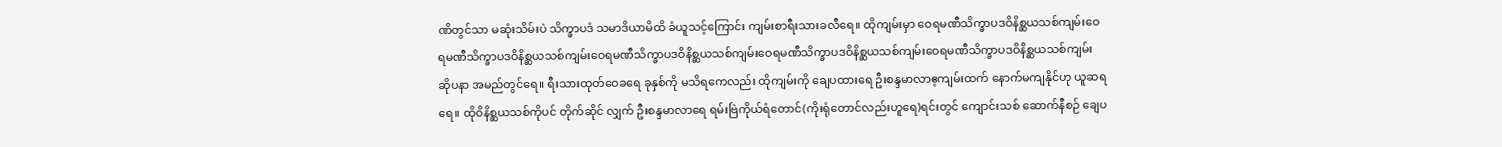ဏိတွင်သာ မဆုံးသိမ်းပဲ သိက္ခာပဒံ သမာဒိယာမိထိ ခံယူသင့်ကြောင်း ကျမ်းစာရီးသားခလီရေ။ ထိုကျမ်းမှာ ဝေရမဏီသိက္ခာပဒဝိနိစ္ဆယသစ်ကျမ်းဝေရမဏီသိက္ခာပဒဝိနိစ္ဆယသစ်ကျမ်းဝေရမဏီသိက္ခာပဒဝိနိစ္ဆယသစ်ကျမ်းဝေရမဏီသိက္ခာပဒဝိနိစ္ဆယသစ်ကျမ်းဝေရမဏီသိက္ခာပဒဝိနိစ္ဆယသစ်ကျမ်း ဆိုပနာ အမည်တွင်ရေ။ ရီးသားထုတ်ဝေခရေ ခုနှစ်ကို မသိရကေလည်း ထိုကျမ်းကို ချေပထားရေ ဦးစန္ဒမာလာဧ့ကျမ်းထက် နောက်မကျနိုင်ဟု ယူဆရရေ။ ထိုဝိနိစ္ဆယသစ်ကိုပင် တိုက်ဆိုင် လျှက် ဦးစန္ဒမာလာရေ ရမ်းဗြဲကိုယ်ရံတောင်(ကိုးရုံတောင်လည်းဟူရေ)ရင်းတွင် ကျောင်းသစ် ဆောက်နီစဉ် ချေပ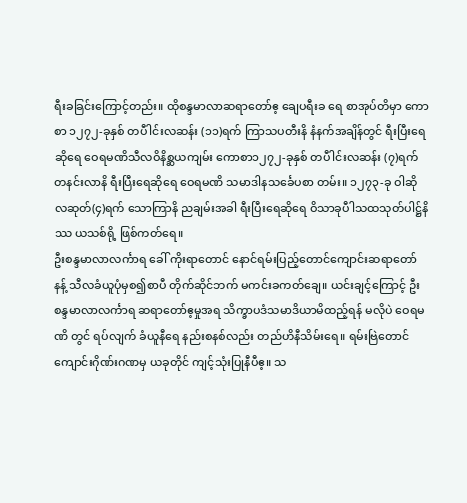ရီးခခြင်းကြောင့်တည်း။ ထိုစန္ဒမာလာဆရာတော်ဧ့ ချေပရီးခ ရေ စာအုပ်တိမှာ ကောစာ ၁၂၇၂-ခုနှစ် တပီါင်းလဆန်း (၁၁)ရက် ကြာသပတီးနိ နံနက်အချိန်တွင် ရီးပြီးရေဆိုရေ ဝေရမဏိသီလဝိနိစ္ဆယကျမ်း ကောစာ၁၂၇၂-ခုနှစ် တပီါင်းလဆန်း (၇)ရက် တနင်းလာနိ ရီးပြီးရေဆိုရေ ဝေရမဏိ သမာဒါနသင်္ခေပစာ တမ်း။ ၁၂၇၃-ခု ဝါဆိုလဆုတ်(၄)ရက် သောကြာနိ ညချမ်းအခါ ရီးပြီးရေဆိုရေ ဝိသာခုပီါသထသုတ်ပါဋ္ဌ်နိဿ ယသစ်ရို့ ဖြစ်ကတ်ရေ။
ဦးစန္ဒမာလာလင်္ကာရ ခေါ် ကိုးရာတောင် နောင်ရမ်းပြည့်တောင်ကျောင်းဆရာတော်နန့် သီလခံယူပုံမှစ၍စာပီ တိုက်ဆိုင်ဘက် မကင်းခကတ်ချေ။ ယင်းချင့်ကြောင့် ဦးစန္ဒမာလာလင်္ကာရ ဆရာတော်ဧ့မှုအရ သိက္ခာပဒံသမာဒိယာမိထည့်ရန် မလိုပဲ ဝေရမဏိ တွင် ရပ်လျက် ခံယူနီရေ နည်းစနစ်လည်း တည်ဟိနီသိမ်းရေ။ ရမ်းဗြဲတောင် ကျောင်းဂိုဏ်းဂဏမှ ယခုတိုင် ကျင့်သုံးပြုနီပီဧ့။ သ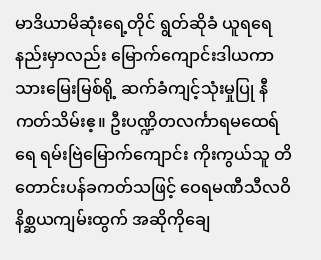မာဒိယာမိဆုံးရေ့တိုင် ရွတ်ဆိုခံ ယူရရေနည်းမှာလည်း မြောက်ကျောင်းဒါယကာ သားမြေးမြစ်ရို့ ဆက်ခံကျင့်သုံးမှုပြု နီကတ်သိမ်းဧ့။ ဦးပဏ္ဍိတလင်္ကာရမထေရ်ရေ ရမ်းဗြဲမြောက်ကျောင်း ကိုးကွယ်သူ တိ တောင်းပန်ခကတ်သဖြင့် ဝေရမဏီသီလဝိနိစ္ဆယကျမ်းထွက် အဆိုကိုချေ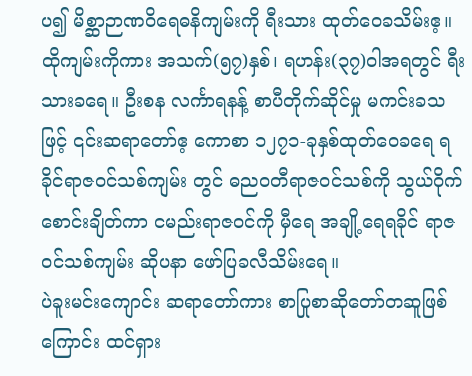ပ၍ မိစ္ဆာဉာဏဝိရေဓနိကျမ်းကို ရီးသား ထုတ်ဝေခသိမ်းဧ့။ ထိုကျမ်းကိုကား အသက်(၅၇)နှစ်၊ ရဟန်း(၃၇)ဝါအရတွင် ရီးသားခရေ။ ဦးစန လင်္ကာရနန့် စာပီတိုက်ဆိုင်မှု မကင်းခသဖြင့် ၎င်းဆရာတော်ဧ့ ကောစာ ၁၂၇၁-ခုနှစ်ထုတ်ဝေခရေ ရခိုင်ရာဇဝင်သစ်ကျမ်း တွင် ဓညဝတီရာဇဝင်သစ်ကို သွယ်ဝိုက်စောင်းချိတ်ကာ ငမည်းရာဇဝင်ကို မှီရေ အချို့ရေရခိုင် ရာဇဝင်သစ်ကျမ်း ဆိုပနာ ဖော်ပြခလီသိမ်းရေ။
ပဲခူးမင်းကျောင်း ဆရာတော်ကား စာပြုစာဆိုတော်တဆူဖြစ်ကြောင်း ထင်ရှား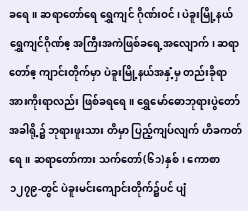ခရေ။ ဆရာတော်ရေ ရွှေကျင် ဂိုဏ်းဝင်၊ ပဲခူးမြို့နယ်ရွှေကျင်ဂိုဏ်ဧ့ အကြီးအကဲဖြစ်ခရေ့အလျောက်၊ ဆရာတော်ဧ့ ကျာင်းတိုက်မှာ ပဲခူးမြို့နယ်အနှံ့မှ တည်းခိုရာ အားကိုးရာလည်း ဖြစ်ခရရေ။ ရွှေမော်ဓောဘုရားပွဲတော် အခါရို့၌ ဘုရားဖူးသား တိမှာ ပြည့်ကျပ်လျက် ဟိခကတ်ရေ။ ဆရာတော်ကား သက်တော်(၆၁)နှစ်၊ ကောစာ ၁၂၇၉-တွင် ပဲခူးမင်းကျောင်းတိုက်၌ပင် ပျံ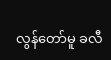လွန်တော်မူ ခလီ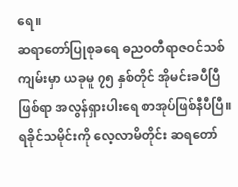ရေ။
ဆရာတော်ပြုစုခရေ ဓညဝတီရာဇဝင်သစ်ကျမ်းမှာ ယခုမူ ၇၅ နှစ်တိုင် အိုမင်းခပီပြီဖြစ်ရာ အလွန်ရှားပါးရေ စာအုပ်ဖြစ်နီပီပြီ။ ရခိုင်သမိုင်းကို လေ့လာမိတိုင်း ဆရတော်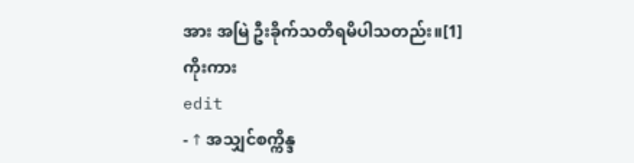အား အမြဲ ဦးခိုက်သတိရမိပါသတည်း။[1]
ကိုးကား
edit
- ↑ အသျှင်စက္ကိန္ဒ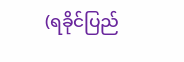(ရခိုင်ပြည်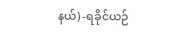နယ်) -ရခိုင်ယဉ်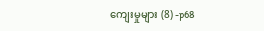ကျေးမှုများ (8) -p68